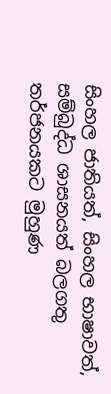සිංහල ජාතියත්, සිංහල භාෂාවත්, සම්බුද්ධ ශාසනයත් බලගතු තර්ජනයකට මුහුණ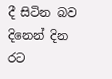දී සිටින බව දිනෙන් දින රට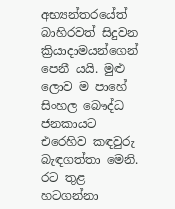අභ්‍යන්තරයේත් බාහිරවත් සිදුවන ක්‍රියාදාමයන්ගෙන් පෙනී යයි. මුළු ලොව ම පාහේ සිංහල බෞද්ධ ජනකායට එරෙහිව කඳවුරු බැඳගත්තා මෙනි. රට තුළ හටගන්නා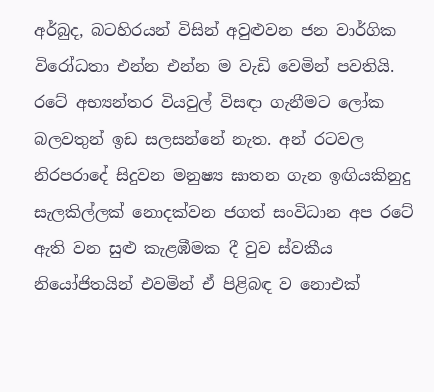අර්බුද, බටහිරයන් විසින් අවුළුවන ජන වාර්ගික විරෝධතා එන්න එන්න ම වැඩි වෙමින් පවතියි. රටේ අභ්‍යන්තර වියවුල් විසඳා ගැනීමට ලෝක බලවතුන් ඉඩ සලසන්නේ නැත. අන් රටවල නිරපරාදේ සිදුවන මනුෂ්‍ය ඝාතන ගැන ඉඟියකිනුදු සැලකිල්ලක් නොදක්වන ජගත් සංවිධාන අප රටේ ඇති වන සුළු කැළඹීමක දී වුව ස්වකීය නියෝජිතයින් එවමින් ඒ පිළිබඳ ව නොඑක්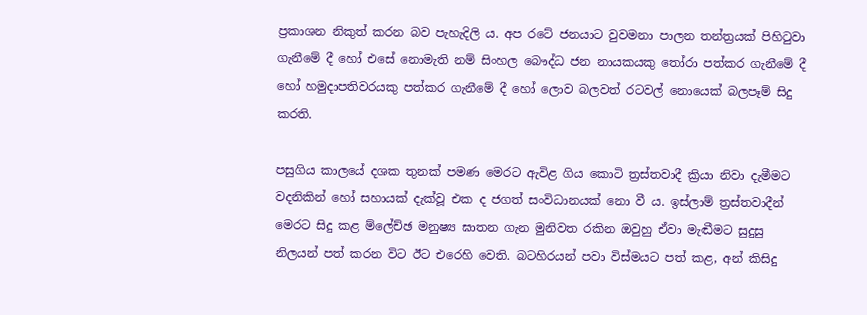ප්‍රකාශන නිකුත් කරන බව පැහැදිලි ය. අප රටේ ජනයාට වුවමනා පාලන තන්ත්‍රයක් පිහිටුවා ගැනීමේ දී හෝ එසේ නොමැති නම් සිංහල බෞද්ධ ජන නායකයකු තෝරා පත්කර ගැනීමේ දී හෝ හමුදාපතිවරයකු පත්කර ගැනීමේ දී හෝ ලොව බලවත් රටවල් නොයෙක් බලපෑම් සිදු කරති.

පසුගිය කාලයේ දශක තුනක් පමණ මෙරට ඇවිළ ගිය කොටි ත්‍රස්තවාදී ක්‍රියා නිවා දැමීමට වදනිකින් හෝ සහායක් දැක්වූ එක ද ජගත් සංවිධානයක් නො වී ය. ඉස්ලාම් ත්‍රස්තවාදීන් මෙරට සිදු කළ ම්ලේච්ඡ මනුෂ්‍ය ඝාතන ගැන මුනිවත රකින ඔවුහු ඒවා මැඬීමට සුදුසු නිලයන් පත් කරන විට ඊට එරෙහි වෙති. බටහිරයන් පවා විස්මයට පත් කළ, අන් කිසිදු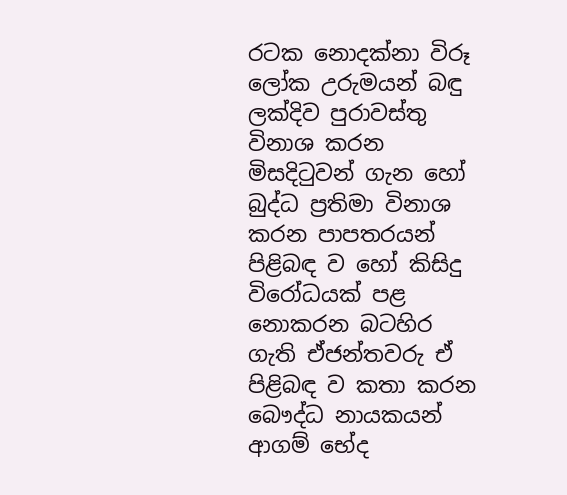රටක නොදක්නා විරූ ලෝක උරුමයන් බඳු ලක්දිව පුරාවස්තු විනාශ කරන මිසදිටුවන් ගැන හෝ බුද්ධ ප්‍රතිමා විනාශ කරන පාපතරයන් පිළිබඳ ව හෝ කිසිදු විරෝධයක් පළ නොකරන බටහිර ගැති ඒජන්තවරු ඒ පිළිබඳ ව කතා කරන බෞද්ධ නායකයන් ආගම් භේද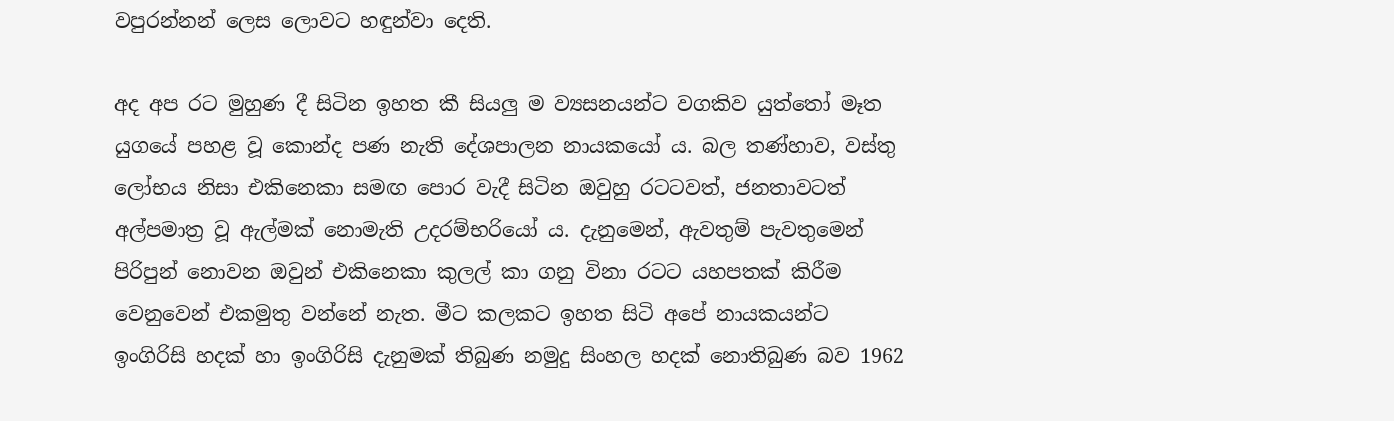වපුරන්නන් ලෙස ලොවට හඳුන්වා දෙති.

අද අප රට මුහුණ දී සිටින ඉහත කී සියලු ම ව්‍යසනයන්ට වගකිව යුත්තෝ මෑත යුගයේ පහළ වූ කොන්ද පණ නැති දේශපාලන නායකයෝ ය. බල තණ්හාව, වස්තු ලෝභය නිසා එකිනෙකා සමඟ පොර වැදී සිටින ඔවුහු රටටවත්, ජනතාවටත් අල්පමාත්‍ර වූ ඇල්මක් නොමැති උදරම්භරියෝ ය. දැනුමෙන්, ඇවතුම් පැවතුමෙන් පිරිපුන් නොවන ඔවුන් එකිනෙකා කුලල් කා ගනු විනා රටට යහපතක් කිරීම වෙනුවෙන් එකමුතු වන්නේ නැත. මීට කලකට ඉහත සිටි අපේ නායකයන්ට ඉංගිරිසි හදක් හා ඉංගිරිසි දැනුමක් තිබුණ නමුදු සිංහල හදක් නොතිබුණ බව 1962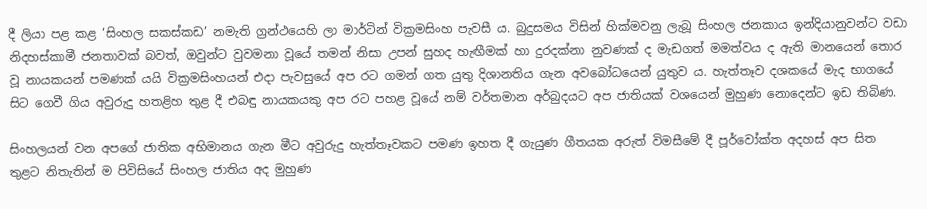දී ලියා පළ කළ ‘සිංහල සකස්කඩ’ නමැති ග්‍රන්ථයෙහි ලා මාර්ටින් වික්‍රමසිංහ පැවසී ය. බුදුසමය විසින් හික්මවනු ලැබූ සිංහල ජනකාය ඉන්දියානුවන්ට වඩා නිදහස්කාමී ජනතාවක් බවත්, ඔවුන්ට වුවමනා වූයේ තමන් නිසා උපන් සුහද හැඟීමක් හා දුරදක්නා නුවණක් ද මැඩගත් මමත්වය ද ඇති මානයෙන් තොර වූ නායකයන් පමණක් යයි වික්‍රමසිංහයන් එදා පැවසුයේ අප රට ගමන් ගත යුතු දිශානතිය ගැන අවබෝධයෙන් යුතුව ය. හැත්තෑව දශකයේ මැද භාගයේ සිට ගෙවී ගිය අවුරුදු හතළිහ තුළ දී එබඳු නායකයකු අප රට පහළ වූයේ නම් වර්තමාන අර්බුදයට අප ජාතියක් වශයෙන් මුහුණ නොදෙන්ට ඉඩ තිබිණ.

සිංහලයන් වන අපගේ ජාතික අභිමානය ගැන මීට අවුරුදු හැත්තෑවකට පමණ ඉහත දී ගැයුණ ගීතයක අරුත් විමසීමේ දී පූර්වෝක්ත අදහස් අප සිත තුළට නිතැතින් ම පිවිසියේ සිංහල ජාතිය අද මුහුණ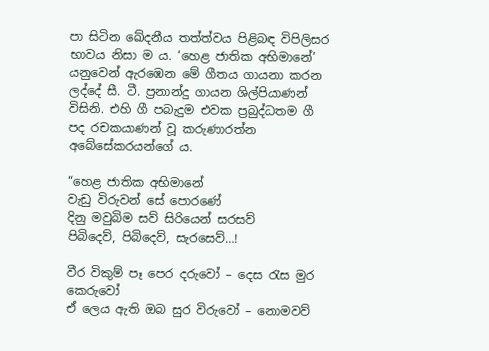පා සිටින ඛේදනීය තත්ත්වය පිළිබඳ විපිලිසර භාවය නිසා ම ය. ‘හෙළ ජාතික අභිමානේ’ යනුවෙන් ඇරඹෙන මේ ගීතය ගායනා කරන ලද්දේ සී. ටී. ප්‍රනාන්දු ගායන ශිල්පියාණන් විසිනි. එහි ගී පබැදුම එවක ප්‍රබුද්ධතම ගී පද රචකයාණන් වූ කරුණාරත්න අබේසේකරයන්ගේ ය.

“හෙළ ජාතික අභිමානේ
වැඩු විරුවන් සේ පොරණේ
දිනු මවුබිම සව් සිරියෙන් සරසව්
පිබිදෙව්, පිබිදෙව්, සැරසෙව්…!

වීර විකුම් පෑ පෙර දරුවෝ – දෙස රැස මුර කෙරුවෝ
ඒ ලෙය ඇති ඔබ සුර විරුවෝ – නොමවව්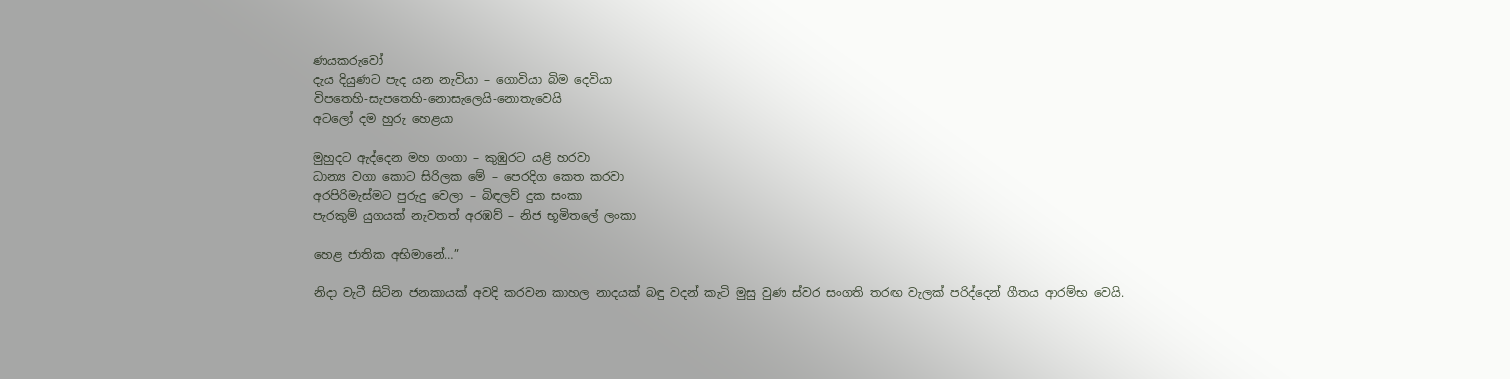ණයකරුවෝ
දැය දියුණට පැද යන නැවියා – ගොවියා බිම දෙවියා
විපතෙහි-සැපතෙහි-නොසැලෙයි-නොතැවෙයි
අටලෝ දම හුරු හෙළයා

මුහුදට ඇද්දෙන මහ ගංගා – කුඹුරට යළි හරවා
ධාන්‍ය වගා කොට සිරිලක මේ – පෙරදිග කෙත කරවා
අරපිරිමැස්මට පුරුදු වෙලා – බිඳලව් දුක සංකා
පැරකුම් යුගයක් නැවතත් අරඹව් – නිජ භූමිතලේ ලංකා

හෙළ ජාතික අභිමානේ…”

නිදා වැටී සිටින ජනකායක් අවදි කරවන කාහල නාදයක් බඳු වදන් කැටි මුසු වුණ ස්වර සංගති තරඟ වැලක් පරිද්දෙන් ගීතය ආරම්භ වෙයි.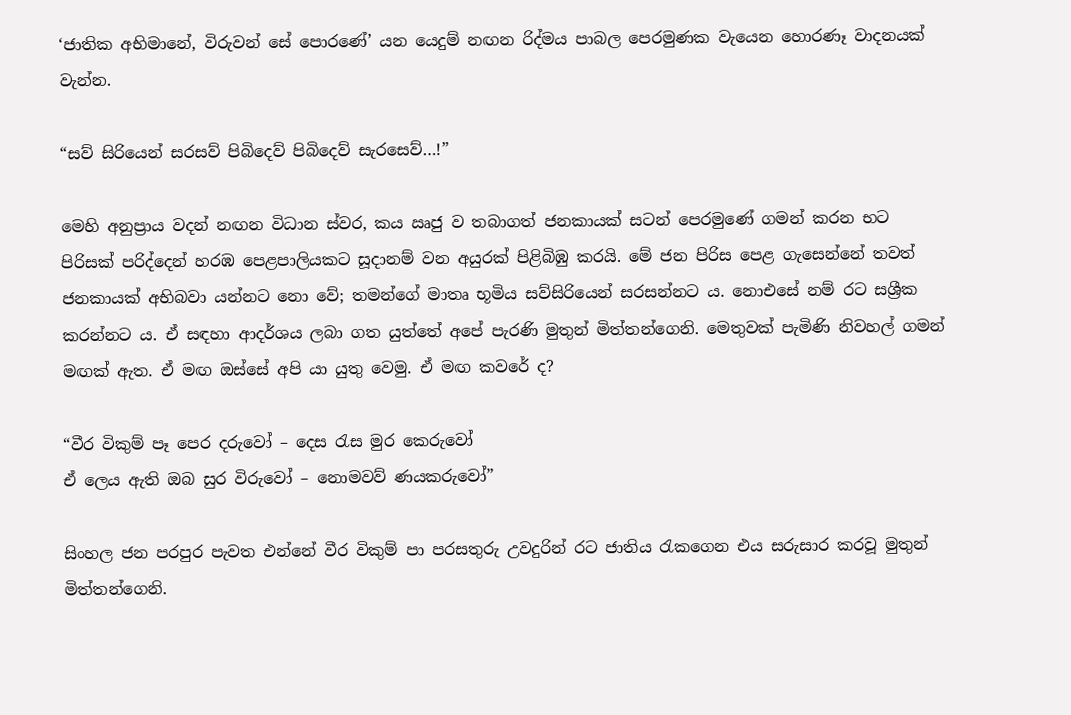‘ජාතික අභිමානේ, විරුවන් සේ පොරණේ’ යන යෙදුම් නඟන රිද්මය පාබල පෙරමුණක වැයෙන හොරණෑ වාදනයක් වැන්න.

“සව් සිරියෙන් සරසව් පිබිදෙව් පිබිදෙව් සැරසෙව්…!”

මෙහි අනුප්‍රාය වදන් නඟන විධාන ස්වර, කය ඍජු ව තබාගත් ජනකායක් සටන් පෙරමුණේ ගමන් කරන භට පිරිසක් පරිද්දෙන් හරඹ පෙළපාලියකට සූදානම් වන අයුරක් පිළිබිඹු කරයි. මේ ජන පිරිස පෙළ ගැසෙන්නේ තවත් ජනකායක් අභිබවා යන්නට නො වේ; තමන්ගේ මාතෘ භූමිය සව්සිරියෙන් සරසන්නට ය. නොඑසේ නම් රට සශ්‍රීක කරන්නට ය. ඒ සඳහා ආදර්ශය ලබා ගත යුත්තේ අපේ පැරණි මුතුන් මිත්තන්ගෙනි. මෙතුවක් පැමිණි නිවහල් ගමන් මඟක් ඇත. ඒ මඟ ඔස්සේ අපි යා යුතු වෙමු. ඒ මඟ කවරේ ද?

“වීර විකුම් පෑ පෙර දරුවෝ – දෙස රැස මුර කෙරුවෝ
ඒ ලෙය ඇති ඔබ සුර විරුවෝ – නොමවව් ණයකරුවෝ”

සිංහල ජන පරපුර පැවත එන්නේ වීර විකුම් පා පරසතුරු උවදුරින් රට ජාතිය රැකගෙන එය සරුසාර කරවූ මුතුන් මිත්තන්ගෙනි.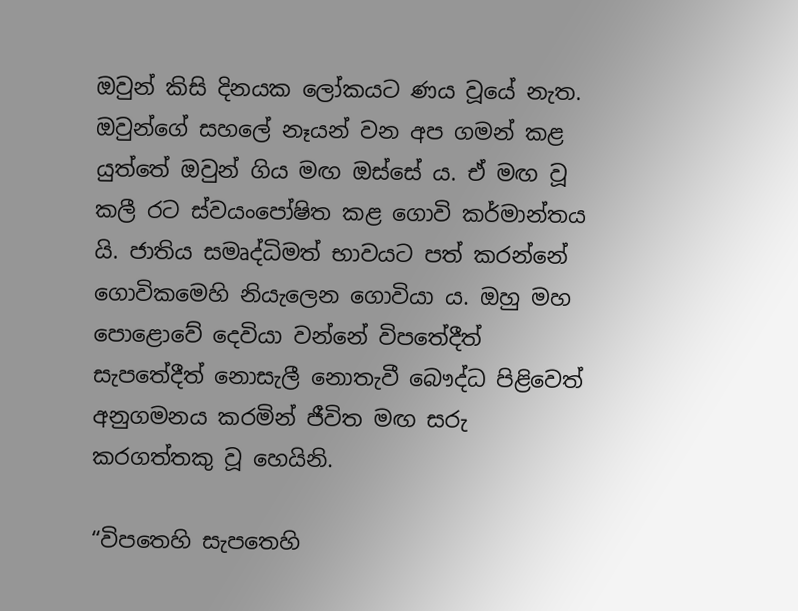ඔවුන් කිසි දිනයක ලෝකයට ණය වූයේ නැත. ඔවුන්ගේ සහලේ නෑයන් වන අප ගමන් කළ යුත්තේ ඔවුන් ගිය මඟ ඔස්සේ ය. ඒ මඟ වූ කලී රට ස්වයංපෝෂිත කළ ගොවි කර්මාන්තය යි. ජාතිය සමෘද්ධිමත් භාවයට පත් කරන්නේ ගොවිකමෙහි නියැලෙන ගොවියා ය. ඔහු මහ පොළොවේ දෙවියා වන්නේ විපතේදීත් සැපතේදීත් නොසැලී නොතැවී බෞද්ධ පිළිවෙත් අනුගමනය කරමින් ජීවිත මඟ සරු කරගත්තකු වූ හෙයිනි.

“විපතෙහි සැපතෙහි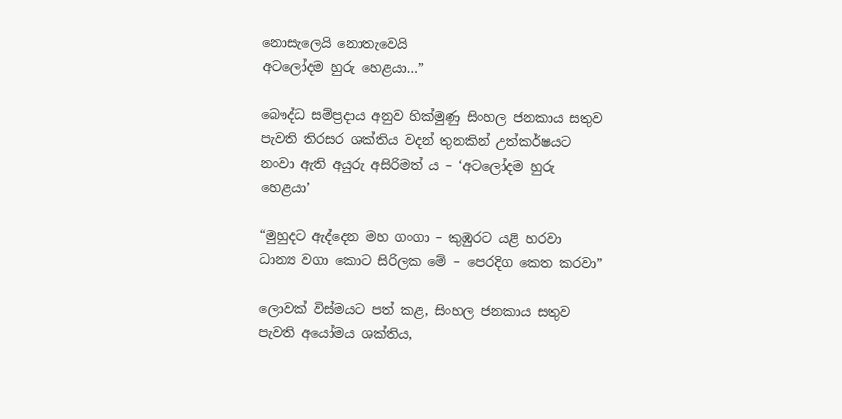නොසැලෙයි නොතැවෙයි
අටලෝදම හුරු හෙළයා…”

බෞද්ධ සම්ප්‍රදාය අනුව හික්මුණු සිංහල ජනකාය සතුව පැවති තිරසර ශක්තිය වදන් තුනකින් උත්කර්ෂයට නංවා ඇති අයුරු අසිරිමත් ය – ‘අටලෝදම හුරු හෙළයා’

“මුහුදට ඇද්දෙන මහ ගංගා – කුඹුරට යළි හරවා
ධාන්‍ය වගා කොට සිරිලක මේ – පෙරදිග කෙත කරවා”

ලොවක් විස්මයට පත් කළ, සිංහල ජනකාය සතුව පැවති අයෝමය ශක්තිය,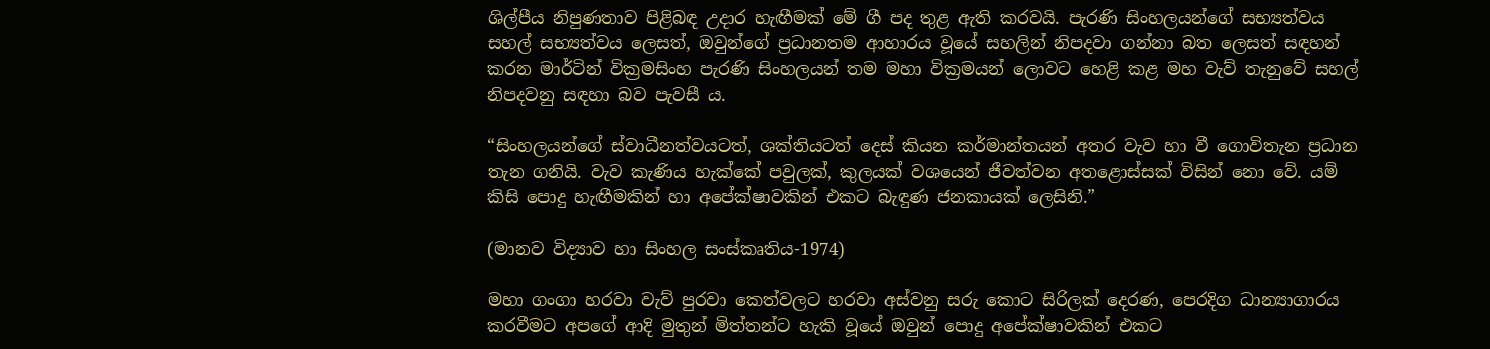ශිල්පීය නිපුණතාව පිළිබඳ උදාර හැඟීමක් මේ ගී පද තුළ ඇති කරවයි. පැරණි සිංහලයන්ගේ සභ්‍යත්වය සහල් සභ්‍යත්වය ලෙසත්, ඔවුන්ගේ ප්‍රධානතම ආහාරය වූයේ සහලින් නිපදවා ගන්නා බත ලෙසත් සඳහන් කරන මාර්ටින් වික්‍රමසිංහ පැරණි සිංහලයන් තම මහා වික්‍රමයන් ලොවට හෙළි කළ මහ වැව් තැනුවේ සහල් නිපදවනු සඳහා බව පැවසී ය.

“සිංහලයන්ගේ ස්වාධීනත්වයටත්, ශක්තියටත් දෙස් කියන කර්මාන්තයන් අතර වැව හා වී ගොවිතැන ප්‍රධාන තැන ගනියි. වැව කැණිය හැක්කේ පවුලක්, කුලයක් වශයෙන් ජීවත්වන අතළොස්සක් විසින් නො වේ. යම් කිසි පොදු හැඟීමකින් හා අපේක්ෂාවකින් එකට බැඳුණ ජනකායක් ලෙසිනි.”

(මානව විද්‍යාව හා සිංහල සංස්කෘතිය-1974)

මහා ගංගා හරවා වැව් පුරවා කෙත්වලට හරවා අස්වනු සරු කොට සිරිලක් දෙරණ, පෙරදිග ධාන්‍යාගාරය කරවීමට අපගේ ආදි මුතුන් මිත්තන්ට හැකි වූයේ ඔවුන් පොදු අපේක්ෂාවකින් එකට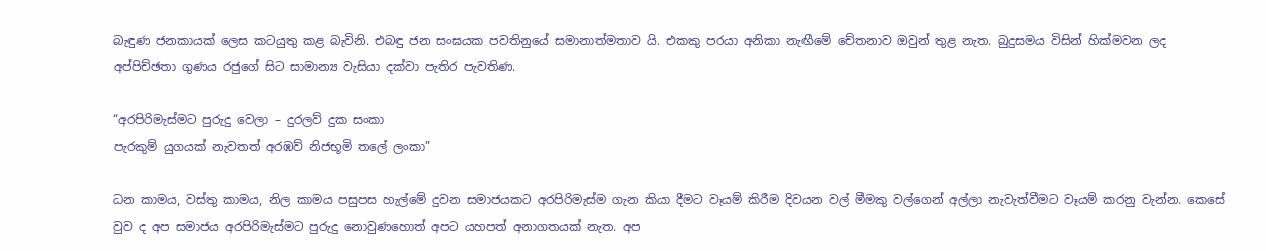බැඳුණ ජනකායක් ලෙස කටයුතු කළ බැවිනි. එබඳු ජන සංඝයක පවතිනුයේ සමානාත්මතාව යි. එකකු පරයා අනිකා නැඟීමේ චේතනාව ඔවුන් තුළ නැත. බුදුසමය විසින් හික්මවන ලද අප්පිච්ඡතා ගුණය රජුගේ සිට සාමාන්‍ය වැසියා දක්වා පැතිර පැවතිණ.

“අරපිරිමැස්මට පුරුදු වෙලා – දුරලව් දුක සංකා
පැරකුම් යුගයක් නැවතත් අරඹව් නිජභූමි තලේ ලංකා”

ධන කාමය, වස්තු කාමය, නිල කාමය පසුපස හැල්මේ දුවන සමාජයකට අරපිරිමැස්ම ගැන කියා දීමට වෑයම් කිරීම දිවයන වල් මීමකු වල්ගෙන් අල්ලා නැවැත්වීමට වෑයම් කරනු වැන්න. කෙසේ වුව ද අප සමාජය අරපිරිමැස්මට පුරුදු නොවුණහොත් අපට යහපත් අනාගතයක් නැත. අප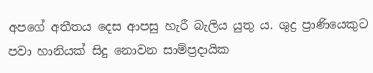අපගේ අතීතය දෙස ආපසු හැරී බැලිය යුතු ය. ශුද්‍ර ප්‍රාණියෙකුට පවා හානියක් සිදු නොවන සාම්ප්‍රදායික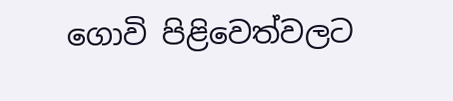ගොවි පිළිවෙත්වලට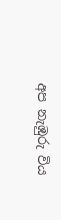අප නැඹුරු විය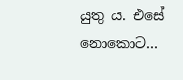යුතු ය. එසේ නොකොට…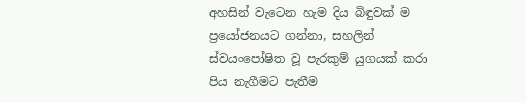අහසින් වැටෙන හැම දිය බිඳුවක් ම ප්‍රයෝජනයට ගන්නා, සහලින් ස්වයංපෝෂිත වූ පැරකුම් යුගයක් කරා පිය නැගීමට පැතීම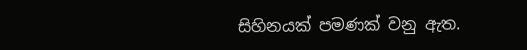සිහිනයක් පමණක් වනු ඇත.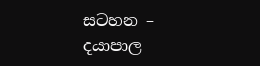සටහන – දයාපාල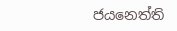ජයනෙත්ති